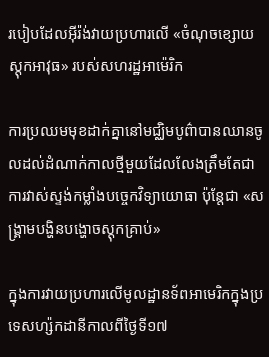របៀបដែលអ៊ីរ៉ង់វាយប្រហារលើ «ចំណុចខ្សោយស្តុកអាវុធ» របស់សហរដ្ឋអាម៉េរិក

ការប្រឈមមុខដាក់គ្នានៅមជ្ឈិមបូព៌ាបានឈានចូលដល់ដំណាក់កាលថ្មីមួយដែលលែងត្រឹមតែជាការវាស់ស្ទង់កម្លាំងបច្ចេកវិទ្យាយោធា ប៉ុន្តែជា «សង្គ្រាមបង្ហិនបង្ហោចស្តុកគ្រាប់»

ក្នុងការវាយប្រហារលើមូលដ្ឋានទ័ពអាមេរិកក្នុងប្រទេសហ្ស៉កដានីកាលពីថ្ងៃទី១៧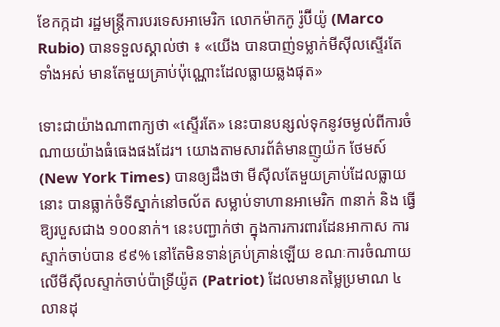ខែកក្កដា រដ្ឋមន្ត្រីការបរទេសអាមេរិក លោកម៉ាកកូ រ៉ូប៊ីយ៉ូ (Marco Rubio) បានទទួលស្គាល់ថា ៖ «យើង បានបាញ់ទម្លាក់មីស៊ីលស្ទើរតែទាំងអស់ មានតែមួយគ្រាប់ប៉ុណ្ណោះដែលធ្លាយឆ្លងផុត»

ទោះជាយ៉ាងណាពាក្យថា «ស្ទើរតែ» នេះបានបន្សល់ទុកនូវចម្ងល់ពីការចំណាយយ៉ាងធំធេងផងដែរ។ យោងតាមសារព័ត៌មានញូយ៉ក ថែមស៍ (New York Times) បានឲ្យដឹងថា មីស៊ីលតែមួយគ្រាប់ដែលធ្លាយនោះ បានធ្លាក់ចំទីស្នាក់នៅចល័ត សម្លាប់ទាហានអាមេរិក ៣នាក់ និង ធ្វើឱ្យរបួសជាង ១០០នាក់។ នេះបញ្ជាក់ថា ក្នុងការការពារដែនអាកាស ការស្ទាក់ចាប់បាន ៩៩% នៅតែមិនទាន់គ្រប់គ្រាន់ឡើយ ខណៈការចំណាយលើមីស៊ីលស្ទាក់ចាប់ប៉ាទ្រីយ៉ូត (Patriot) ដែលមានតម្លៃប្រមាណ ៤លានដុ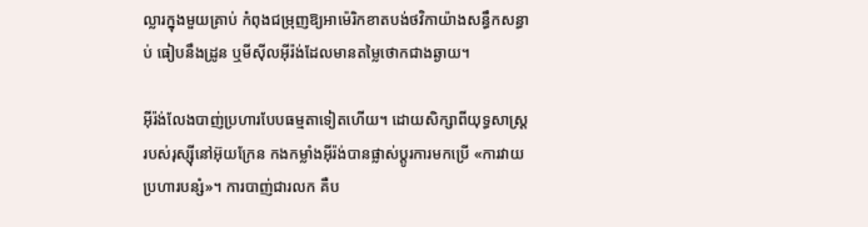ល្លារក្នុងមួយគ្រាប់ កំពុងជម្រុញឱ្យអាម៉េរិកខាតបង់ថវិកាយ៉ាងសន្ធឹកសន្ធាប់ ធៀបនឹងដ្រូន ឬមីស៊ីលអ៊ីរ៉ង់ដែលមានតម្លៃថោកជាងឆ្ងាយ។

អ៊ីរ៉ង់លែងបាញ់ប្រហារបែបធម្មតាទៀតហើយ។ ដោយសិក្សាពីយុទ្ធសាស្ត្ររបស់រុស្ស៊ីនៅអ៊ុយក្រែន កងកម្លាំងអ៊ីរ៉ង់បានផ្លាស់ប្តូរការមកប្រើ «ការវាយប្រហារបន្សំ»។ ការបាញ់ជារលក គឺប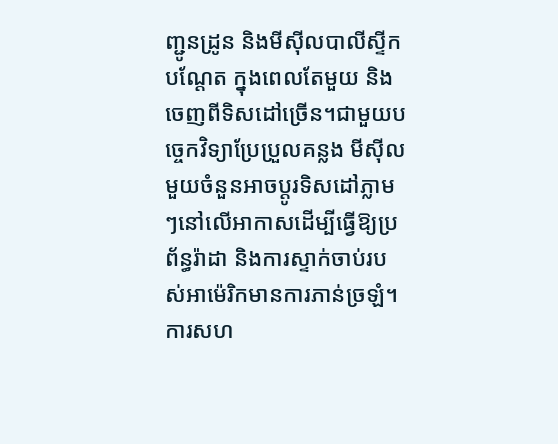ញ្ជូនដ្រូន និងមីស៊ីលបាលីស្ទីកបណ្តែត ក្នុងពេលតែមួយ និងចេញពីទិសដៅច្រើន។ជាមួយបច្ចេកវិទ្យាប្រែប្រួលគន្លង មីស៊ីលមួយចំនួនអាចប្តូរទិសដៅភ្លាមៗនៅលើអាកាសដើម្បីធ្វើឱ្យប្រព័ន្ធរ៉ាដា និងការស្ទាក់ចាប់របស់អាម៉េរិកមានការភាន់ច្រឡំ។ ការសហ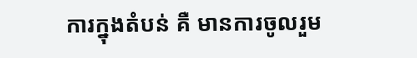ការក្នុងតំបន់ គឺ មានការចូលរួម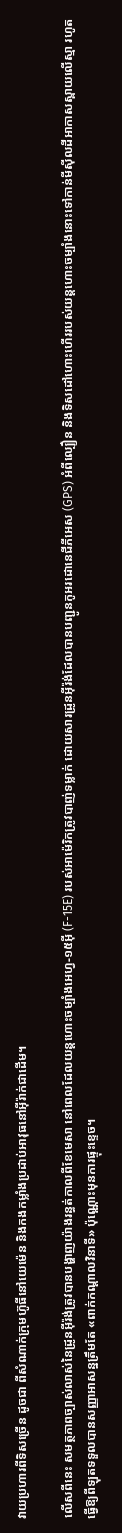វាយប្រហារពីទិសច្រើន ដូចជា ពីសំណាក់ក្រុមហ៊ូធីនៅយេម៉េន និងកងកម្លាំងប្រដាប់អាវុធនៅអ៊ីរ៉ាក់ជាដើម។

លើសពីនេះ សមត្ថភាពច្បាស់លាស់នៃដ្រូនអ៊ីរ៉ង់ត្រូវបានបង្ហាញយ៉ាងរន្ធត់កាលពីខែមេសា នៅពេលដែលយន្តហោះចម្បាំងអេហ្វ-១៥អ៊ី (F-15E) របស់អាម៉េរិកត្រូវបាញ់ទម្លាក់ ដោយសារដ្រូនអ៊ីរ៉ង់ដែលបានបញ្ជូនកូអរដោនេជីភីអេស (GPS) អំពីល្បឿន និងទិសដៅហោះហើររបស់យន្តហោះចម្បាំងនោះទៅកាន់មីស៊ីលដីអាកាសស្ពាយលើស្មា រហូតធ្វើឱ្យពីឡុតទទួលបានសញ្ញាអាសន្នត្រឹមតែ «ពាក់កណ្តាលវិនាទី» ប៉ុណ្ណោះមុនការផ្ទុះខ្ទេច។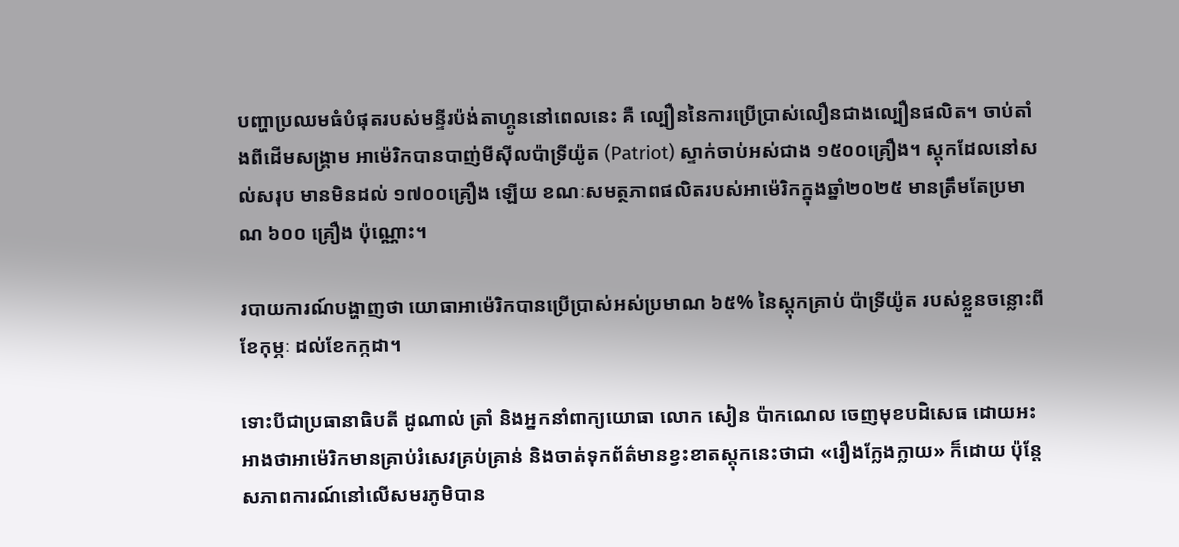បញ្ហាប្រឈមធំបំផុតរបស់មន្ទីរប៉ង់តាហ្គូននៅពេលនេះ គឺ ល្បឿននៃការប្រើប្រាស់លឿនជាងល្បឿនផលិត។ ចាប់តាំងពីដើមសង្គ្រាម អាម៉េរិកបានបាញ់មីស៊ីលប៉ាទ្រីយ៉ូត (Patriot) ស្ទាក់ចាប់អស់ជាង ១៥០០គ្រឿង។ ស្តុកដែលនៅសល់សរុប មានមិនដល់ ១៧០០គ្រឿង ឡើយ ខណៈសមត្ថភាពផលិតរបស់អាម៉េរិកក្នុងឆ្នាំ២០២៥ មានត្រឹមតែប្រមាណ ៦០០ គ្រឿង ប៉ុណ្ណោះ។

របាយការណ៍បង្ហាញថា យោធាអាម៉េរិកបានប្រើប្រាស់អស់ប្រមាណ ៦៥% នៃស្តុកគ្រាប់ ប៉ាទ្រីយ៉ូត របស់ខ្លួនចន្លោះពីខែកុម្ភៈ ដល់ខែកក្កដា។

ទោះបីជាប្រធានាធិបតី ដូណាល់ ត្រាំ និងអ្នកនាំពាក្យយោធា លោក សៀន ប៉ាកណេល ចេញមុខបដិសេធ ដោយអះអាងថាអាម៉េរិកមានគ្រាប់រំសេវគ្រប់គ្រាន់ និងចាត់ទុកព័ត៌មានខ្វះខាតស្តុកនេះថាជា «រឿងក្លែងក្លាយ» ក៏ដោយ ប៉ុន្តែសភាពការណ៍នៅលើសមរភូមិបាន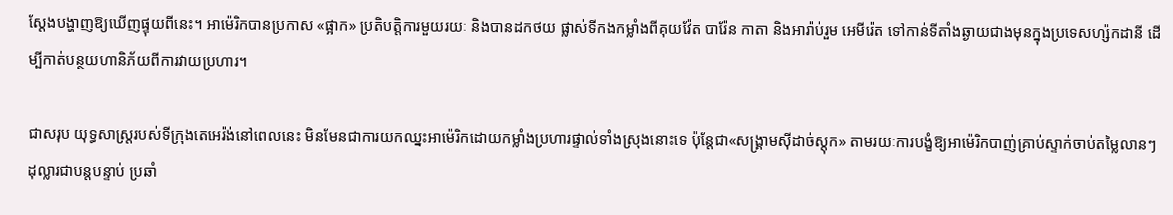ស្តែងបង្ហាញឱ្យឃើញផ្ទុយពីនេះ។ អាម៉េរិកបានប្រកាស «ផ្អាក» ប្រតិបត្តិការមួយរយៈ និងបានដកថយ ផ្លាស់ទីកងកម្លាំងពីគុយវ៉ែត បារ៉ែន កាតា និងអារ៉ាប់រួម អេមីរ៉េត ទៅកាន់ទីតាំងឆ្ងាយជាងមុនក្នុងប្រទេសហ្ស៉កដានី ដើម្បីកាត់បន្ថយហានិភ័យពីការវាយប្រហារ។

ជាសរុប យុទ្ធសាស្ត្ររបស់ទីក្រុងតេអេរ៉ង់នៅពេលនេះ មិនមែនជាការយកឈ្នះអាម៉េរិកដោយកម្លាំងប្រហារផ្ទាល់ទាំងស្រុងនោះទេ ប៉ុន្តែជា«សង្គ្រាមស៊ីដាច់ស្តុក» តាមរយៈការបង្ខំឱ្យអាម៉េរិកបាញ់គ្រាប់ស្ទាក់ចាប់តម្លៃលានៗដុល្លារជាបន្តបន្ទាប់ ប្រឆាំ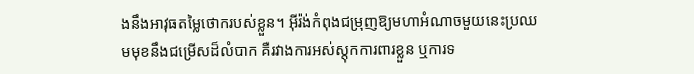ងនឹងអាវុធតម្លៃថោករបស់ខ្លួន។ អ៊ីរ៉ង់កំពុងជម្រុញឱ្យមហាអំណាចមួយនេះប្រឈមមុខនឹងជម្រើសដ៏លំបាក គឺរវាងការអស់ស្តុកការពារខ្លួន ឬការទ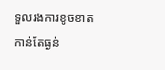ទួលរងការខូចខាតកាន់តែធ្ងន់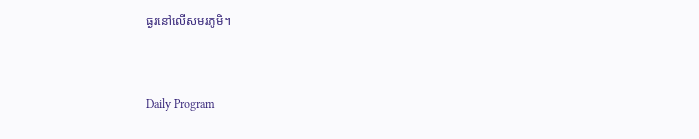ធ្ងរនៅលើសមរភូមិ។



Daily Program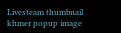Livesteam thumbnail
khmer popup image